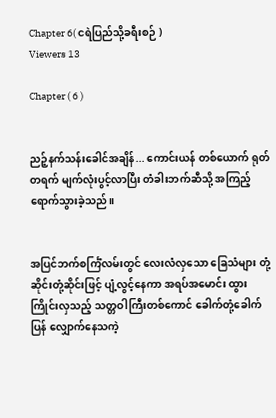Chapter 6( ငရဲပြည်သို့ခရီးစဉ် )
Viewers 13

Chapter ( 6 )


ညဉ့်နက်သန်းခေါင်အချိန်... ကောင်းယန် တစ်ယောက် ရုတ်တရက် မျက်လုံးပွင့်လာပြီး တံခါးဘက်ဆီသို့ အကြည့်ရောက်သွားခဲ့သည်။


အပြင်ဘက်စင်္ကြံလမ်းတွင် လေးလံလှသော ခြေသံများ တုံ့ဆိုင်းတုံ့ဆိုင်းဖြင့် ပျံ့လွင့်နေကာ အရပ်အမောင်း ထွားကြိုင်းလှသည့် သတ္တဝါကြီးတစ်ကောင် ခေါက်တုံ့ခေါက်ပြန် လျှောက်နေသကဲ့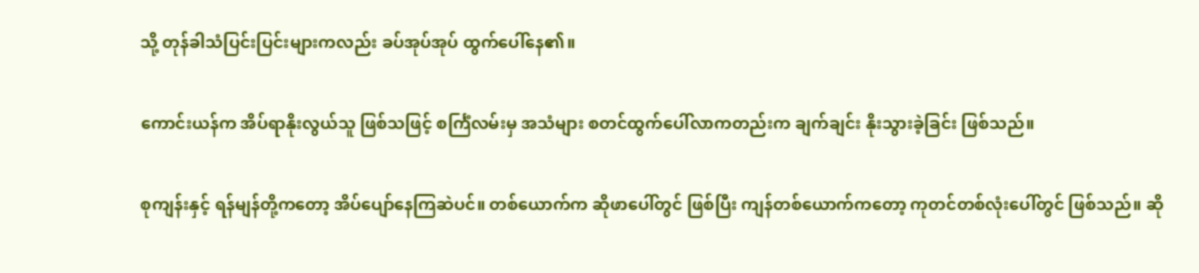သို့ တုန်ခါသံပြင်းပြင်းများကလည်း ခပ်အုပ်အုပ် ထွက်ပေါ်နေ၏။


ကောင်းယန်က အိပ်ရာနိုးလွယ်သူ ဖြစ်သဖြင့် စင်္ကြံလမ်းမှ အသံများ စတင်ထွက်ပေါ်လာကတည်းက ချက်ချင်း နိုးသွားခဲ့ခြင်း ဖြစ်သည်။


စုကျန်းနှင့် ရန်မျန်တို့ကတော့ အိပ်ပျော်နေကြဆဲပင်။ တစ်ယောက်က ဆိုဖာပေါ်တွင် ဖြစ်ပြီး ကျန်တစ်ယောက်ကတော့ ကုတင်တစ်လုံးပေါ်တွင် ဖြစ်သည်။ ဆို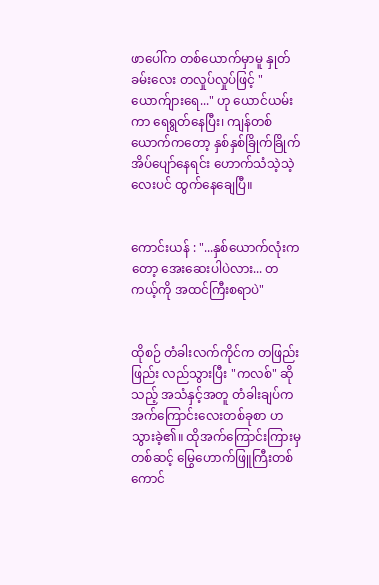ဖာပေါ်က တစ်ယောက်မှာမူ နှုတ်ခမ်းလေး တလှုပ်လှုပ်ဖြင့် "ယောက်ျားရေ..." ဟု ယောင်ယမ်းကာ ရေရွတ်နေပြီး၊ ကျန်တစ်ယောက်ကတော့ နှစ်နှစ်ခြိုက်ခြိုက် အိပ်ပျော်နေရင်း ဟောက်သံသဲ့သဲ့လေးပင် ထွက်နေချေပြီ။


ကောင်းယန် : "...နှစ်ယောက်လုံးကတော့ အေးဆေးပါပဲလား... တကယ့်ကို အထင်ကြီးစရာပဲ"


ထိုစဉ် တံခါးလက်ကိုင်က တဖြည်းဖြည်း လည်သွားပြီး "ကလစ်" ဆိုသည့် အသံနှင့်အတူ တံခါးချပ်က အက်ကြောင်းလေးတစ်ခုစာ ဟသွားခဲ့၏။ ထိုအက်ကြောင်းကြားမှတစ်ဆင့် မြွေဟောက်ဖြူကြီးတစ်ကောင်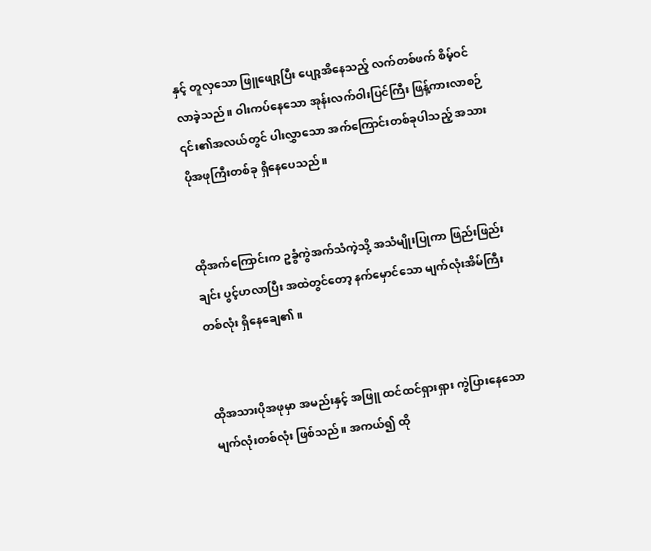နှင့် တူလှသော ဖြူဖျော့ပြီး ပျော့အိနေသည့် လက်တစ်ဖက် စိမ့်ဝင်လာခဲ့သည်။ ဝါးကပ်နေသော အုန်းလက်ဝါးပြင်ကြီး ဖြန့်ကားလာစဉ် ၎င်း၏အလယ်တွင် ပါးလွှာသော အက်ကြောင်းတစ်ခုပါသည့် အသားပိုအဖုကြီးတစ်ခု ရှိနေပေသည်။


ထိုအက်ကြောင်းက ဥခွံကွဲအက်သံကဲ့သို့ အသံမျိုးပြုကာ ဖြည်းဖြည်းချင်း ပွင့်ဟလာပြီး အထဲတွင်တော့ နက်မှောင်သော မျက်လုံးအိမ်ကြီးတစ်လုံး ရှိနေချေ၏။


ထိုအသားပိုအဖုမှာ အမည်းနှင့် အဖြူ ထင်ထင်ရှားရှား ကွဲပြားနေသော မျက်လုံးတစ်လုံး ဖြစ်သည်။ အကယ်၍ ထို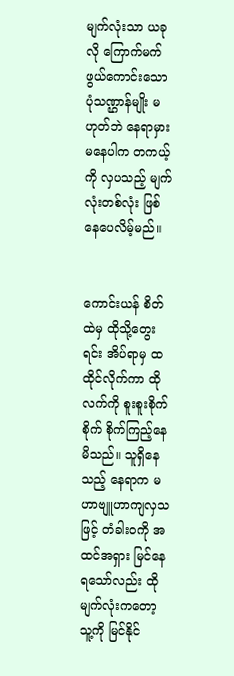မျက်လုံးသာ ယခုလို ကြောက်မက်ဖွယ်ကောင်းသော ပုံသဏ္ဌာန်မျိုး မဟုတ်ဘဲ နေရာမှားမနေပါက တကယ့်ကို လှပသည့် မျက်လုံးတစ်လုံး ဖြစ်နေပေလိမ့်မည်။


ကောင်းယန် စိတ်ထဲမှ ထိုသို့တွေးရင်း အိပ်ရာမှ ထထိုင်လိုက်ကာ ထိုလက်ကို စူးစူးစိုက်စိုက် စိုက်ကြည့်နေမိသည်။ သူရှိနေသည့် နေရာက မဟာဗျူဟာကျလှသဖြင့် တံခါးဝကို အထင်အရှား မြင်နေရသော်လည်း ထိုမျက်လုံးကတော့ သူ့ကို မြင်နိုင်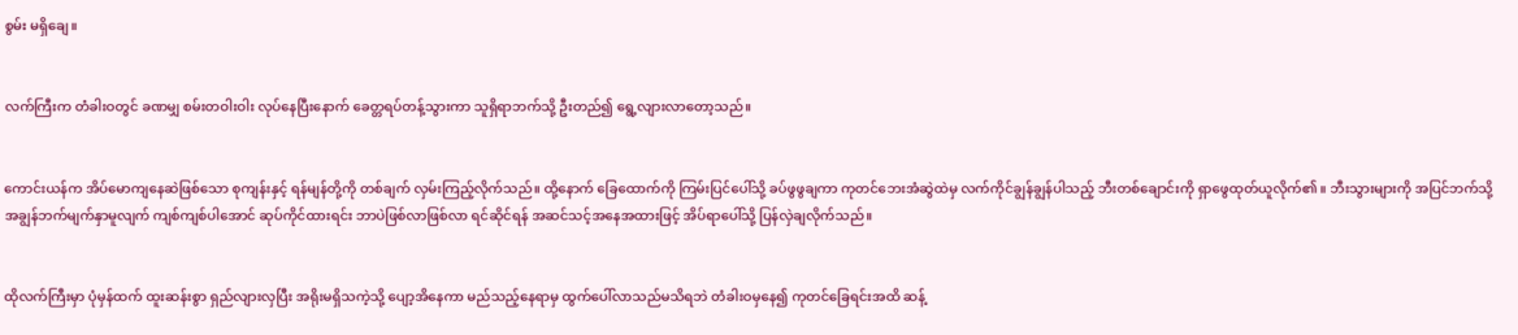စွမ်း မရှိချေ။


လက်ကြီးက တံခါးဝတွင် ခဏမျှ စမ်းတဝါးဝါး လုပ်နေပြီးနောက် ခေတ္တရပ်တန့်သွားကာ သူရှိရာဘက်သို့ ဦးတည်၍ ရွေ့လျားလာတော့သည်။


ကောင်းယန်က အိပ်မောကျနေဆဲဖြစ်သော စုကျန်းနှင့် ရန်မျန်တို့ကို တစ်ချက် လှမ်းကြည့်လိုက်သည်။ ထို့နောက် ခြေထောက်ကို ကြမ်းပြင်ပေါ်သို့ ခပ်ဖွဖွချကာ ကုတင်ဘေးအံဆွဲထဲမှ လက်ကိုင်ချွန်ချွန်ပါသည့် ဘီးတစ်ချောင်းကို ရှာဖွေထုတ်ယူလိုက်၏။ ဘီးသွားများကို အပြင်ဘက်သို့ အချွန်ဘက်မျက်နှာမူလျက် ကျစ်ကျစ်ပါအောင် ဆုပ်ကိုင်ထားရင်း ဘာပဲဖြစ်လာဖြစ်လာ ရင်ဆိုင်ရန် အဆင်သင့်အနေအထားဖြင့် အိပ်ရာပေါ်သို့ ပြန်လှဲချလိုက်သည်။


ထိုလက်ကြီးမှာ ပုံမှန်ထက် ထူးဆန်းစွာ ရှည်လျားလှပြီး အရိုးမရှိသကဲ့သို့ ပျော့အိနေကာ မည်သည့်နေရာမှ ထွက်ပေါ်လာသည်မသိရဘဲ တံခါးဝမှနေ၍ ကုတင်ခြေရင်းအထိ ဆန့်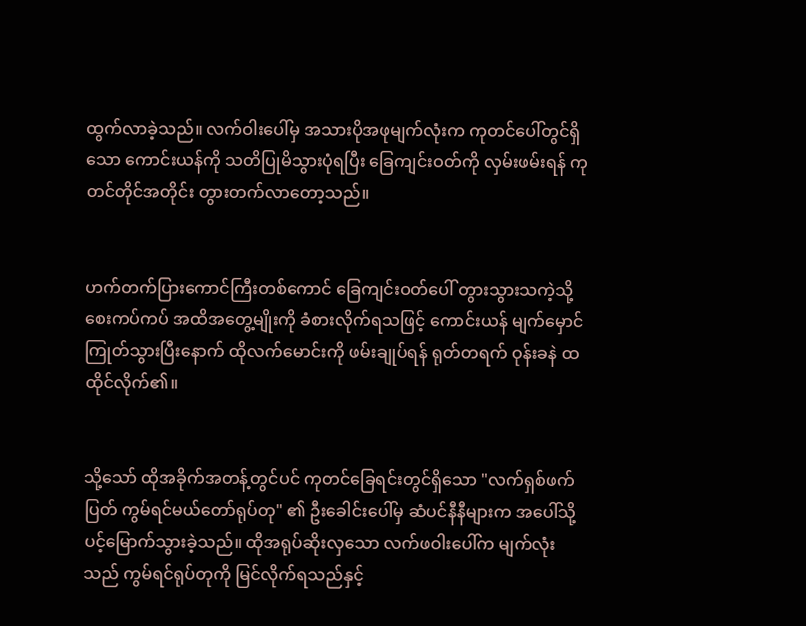ထွက်လာခဲ့သည်။ လက်ဝါးပေါ်မှ အသားပိုအဖုမျက်လုံးက ကုတင်ပေါ်တွင်ရှိသော ကောင်းယန်ကို သတိပြုမိသွားပုံရပြီး ခြေကျင်းဝတ်ကို လှမ်းဖမ်းရန် ကုတင်တိုင်အတိုင်း တွားတက်လာတော့သည်။


ဟက်တက်ပြားကောင်ကြီးတစ်ကောင် ခြေကျင်းဝတ်ပေါ် တွားသွားသကဲ့သို့ စေးကပ်ကပ် အထိအတွေ့မျိုးကို ခံစားလိုက်ရသဖြင့် ကောင်းယန် မျက်မှောင်ကြုတ်သွားပြီးနောက် ထိုလက်မောင်းကို ဖမ်းချုပ်ရန် ရုတ်တရက် ဝုန်းခနဲ ထထိုင်လိုက်၏။


သို့သော် ထိုအခိုက်အတန့်တွင်ပင် ကုတင်ခြေရင်းတွင်ရှိသော "လက်ရှစ်ဖက်ပြတ် ကွမ်ရင်မယ်တော်ရုပ်တု" ၏ ဦးခေါင်းပေါ်မှ ဆံပင်နီနီများက အပေါ်သို့ ပင့်မြောက်သွားခဲ့သည်။ ထိုအရုပ်ဆိုးလှသော လက်ဖဝါးပေါ်က မျက်လုံးသည် ကွမ်ရင်ရုပ်တုကို မြင်လိုက်ရသည်နှင့်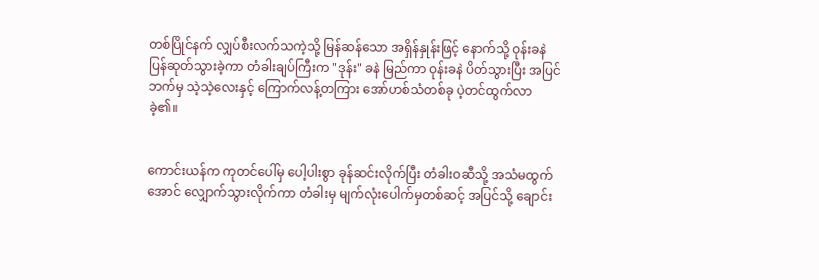တစ်ပြိုင်နက် လျှပ်စီးလက်သကဲ့သို့ မြန်ဆန်သော အရှိန်နှုန်းဖြင့် နောက်သို့ ဝုန်းခနဲ ပြန်ဆုတ်သွားခဲ့ကာ တံခါးချပ်ကြီးက "ဒုန်း" ခနဲ မြည်ကာ ဝုန်းခနဲ ပိတ်သွားပြီး အပြင်ဘက်မှ သဲ့သဲ့လေးနှင့် ကြောက်လန့်တကြား အော်ဟစ်သံတစ်ခု ပဲ့တင်ထွက်လာခဲ့၏။


ကောင်းယန်က ကုတင်ပေါ်မှ ပေါ့ပါးစွာ ခုန်ဆင်းလိုက်ပြီး တံခါးဝဆီသို့ အသံမထွက်အောင် လျှောက်သွားလိုက်ကာ တံခါးမှ မျက်လုံးပေါက်မှတစ်ဆင့် အပြင်သို့ ချောင်း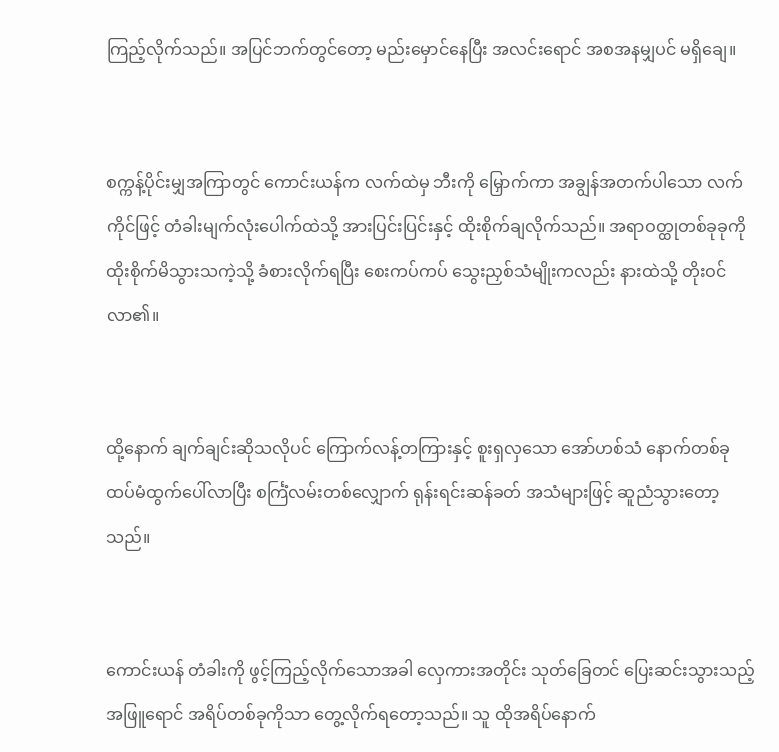ကြည့်လိုက်သည်။ အပြင်ဘက်တွင်တော့ မည်းမှောင်နေပြီး အလင်းရောင် အစအနမျှပင် မရှိချေ။


စက္ကန့်ပိုင်းမျှအကြာတွင် ကောင်းယန်က လက်ထဲမှ ဘီးကို မြှောက်ကာ အချွန်အတက်ပါသော လက်ကိုင်ဖြင့် တံခါးမျက်လုံးပေါက်ထဲသို့ အားပြင်းပြင်းနှင့် ထိုးစိုက်ချလိုက်သည်။ အရာဝတ္ထုတစ်ခုခုကို ထိုးစိုက်မိသွားသကဲ့သို့ ခံစားလိုက်ရပြီး စေးကပ်ကပ် သွေးညှစ်သံမျိုးကလည်း နားထဲသို့ တိုးဝင်လာ၏။


ထို့နောက် ချက်ချင်းဆိုသလိုပင် ကြောက်လန့်တကြားနှင့် စူးရှလှသော အော်ဟစ်သံ နောက်တစ်ခု ထပ်မံထွက်ပေါ်လာပြီး စင်္ကြံလမ်းတစ်လျှောက် ရုန်းရင်းဆန်ခတ် အသံများဖြင့် ဆူညံသွားတော့သည်။


ကောင်းယန် တံခါးကို ဖွင့်ကြည့်လိုက်သောအခါ လှေကားအတိုင်း သုတ်ခြေတင် ပြေးဆင်းသွားသည့် အဖြူရောင် အရိပ်တစ်ခုကိုသာ တွေ့လိုက်ရတော့သည်။ သူ ထိုအရိပ်နောက်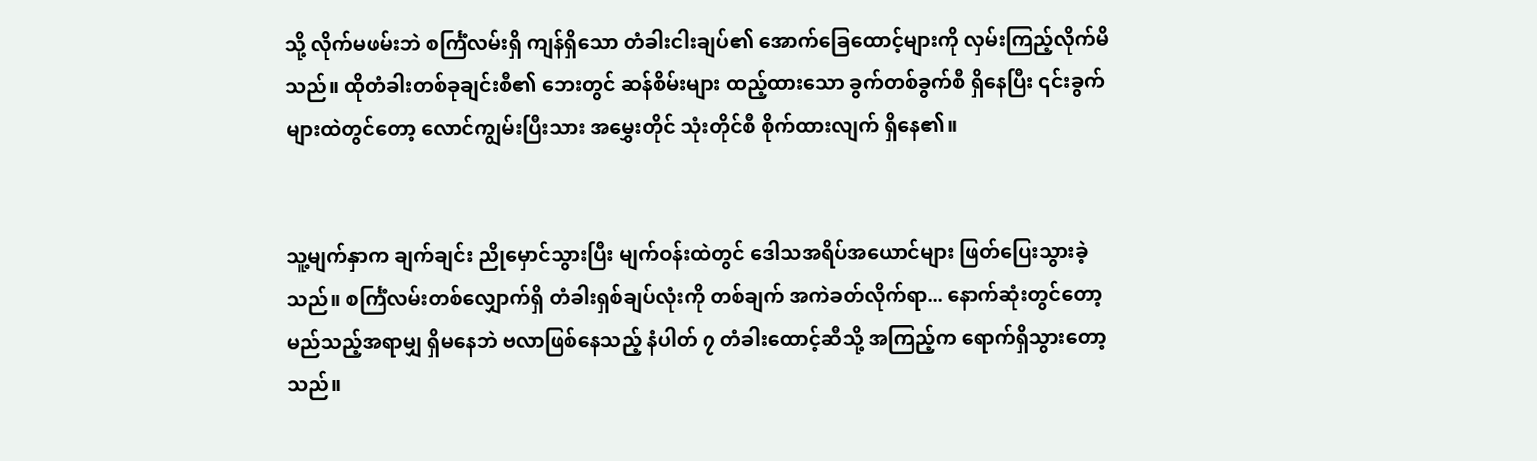သို့ လိုက်မဖမ်းဘဲ စင်္ကြံလမ်းရှိ ကျန်ရှိသော တံခါးငါးချပ်၏ အောက်ခြေထောင့်များကို လှမ်းကြည့်လိုက်မိသည်။ ထိုတံခါးတစ်ခုချင်းစီ၏ ဘေးတွင် ဆန်စိမ်းများ ထည့်ထားသော ခွက်တစ်ခွက်စီ ရှိနေပြီး ၎င်းခွက်များထဲတွင်တော့ လောင်ကျွမ်းပြီးသား အမွှေးတိုင် သုံးတိုင်စီ စိုက်ထားလျက် ရှိနေ၏။


သူ့မျက်နှာက ချက်ချင်း ညိုမှောင်သွားပြီး မျက်ဝန်းထဲတွင် ဒေါသအရိပ်အယောင်များ ဖြတ်ပြေးသွားခဲ့သည်။ စင်္ကြံလမ်းတစ်လျှောက်ရှိ တံခါးရှစ်ချပ်လုံးကို တစ်ချက် အကဲခတ်လိုက်ရာ... နောက်ဆုံးတွင်တော့ မည်သည့်အရာမျှ ရှိမနေဘဲ ဗလာဖြစ်နေသည့် နံပါတ် ၇ တံခါးထောင့်ဆီသို့ အကြည့်က ရောက်ရှိသွားတော့သည်။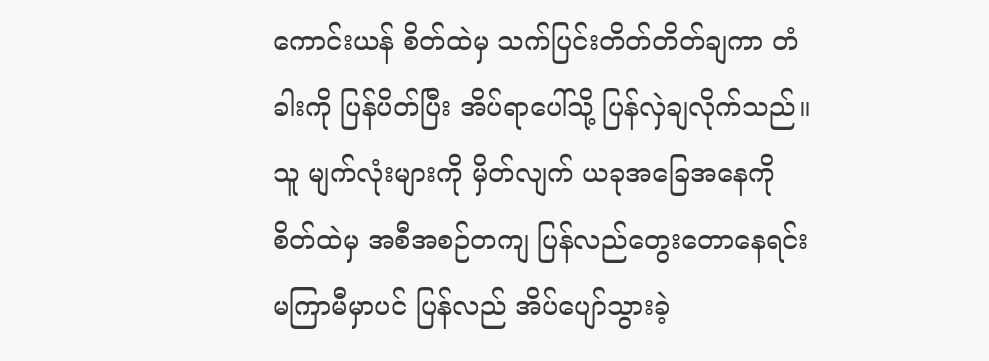ကောင်းယန် စိတ်ထဲမှ သက်ပြင်းတိတ်တိတ်ချကာ တံခါးကို ပြန်ပိတ်ပြီး အိပ်ရာပေါ်သို့ ပြန်လှဲချလိုက်သည်။ သူ မျက်လုံးများကို မှိတ်လျက် ယခုအခြေအနေကို စိတ်ထဲမှ အစီအစဉ်တကျ ပြန်လည်တွေးတောနေရင်း မကြာမီမှာပင် ပြန်လည် အိပ်ပျော်သွားခဲ့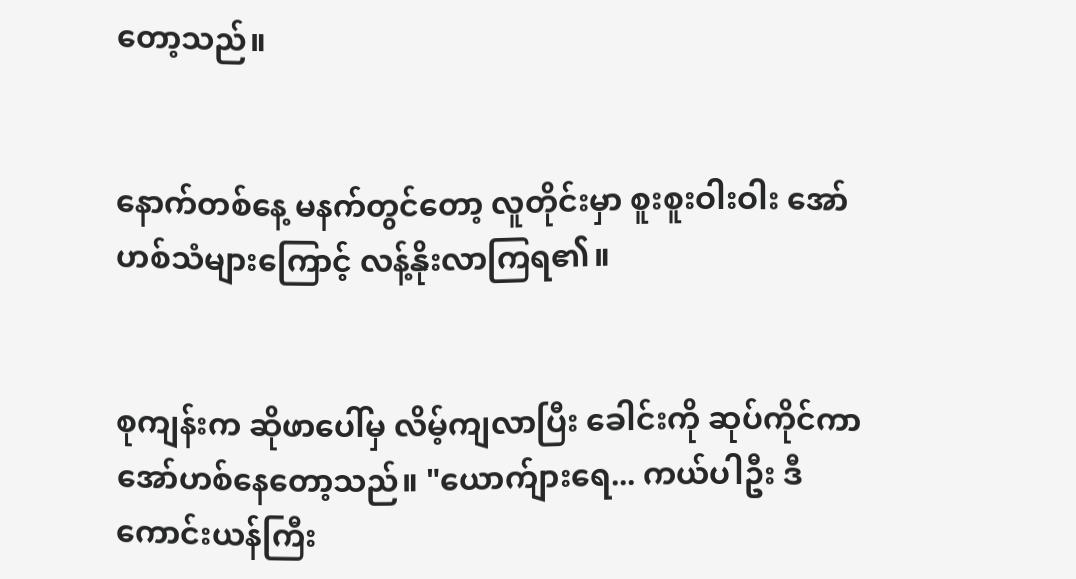တော့သည်။


နောက်တစ်နေ့ မနက်တွင်တော့ လူတိုင်းမှာ စူးစူးဝါးဝါး အော်ဟစ်သံများကြောင့် လန့်နိုးလာကြရ၏။


စုကျန်းက ဆိုဖာပေါ်မှ လိမ့်ကျလာပြီး ခေါင်းကို ဆုပ်ကိုင်ကာ အော်ဟစ်နေတော့သည်။ "ယောက်ျားရေ... ကယ်ပါဦး ဒီကောင်းယန်ကြီး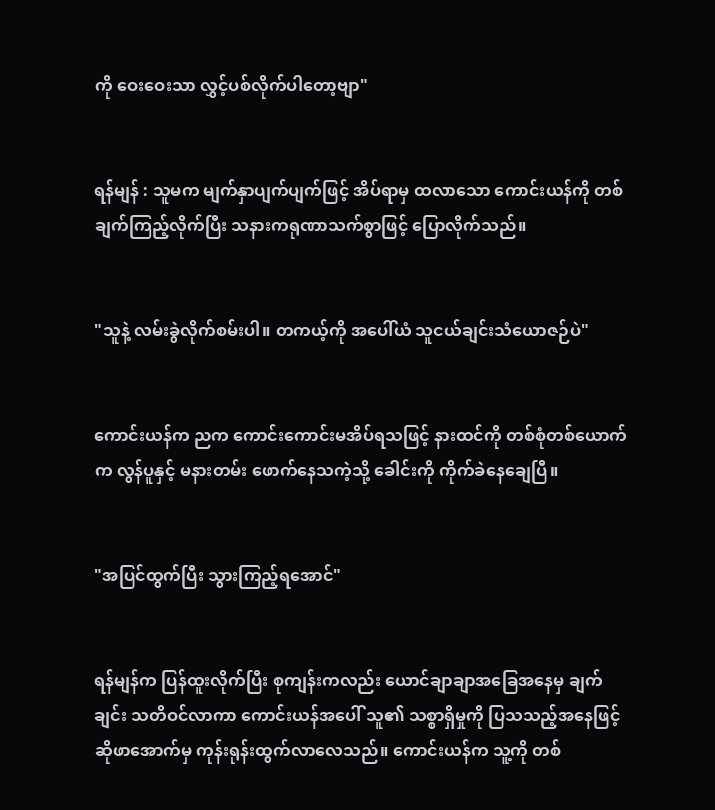ကို ဝေးဝေးသာ လွှင့်ပစ်လိုက်ပါတော့ဗျာ"


ရန်မျန် : သူမက မျက်နှာပျက်ပျက်ဖြင့် အိပ်ရာမှ ထလာသော ကောင်းယန်ကို တစ်ချက်ကြည့်လိုက်ပြီး သနားကရုဏာသက်စွာဖြင့် ပြောလိုက်သည်။


"သူနဲ့ လမ်းခွဲလိုက်စမ်းပါ။ တကယ့်ကို အပေါ်ယံ သူငယ်ချင်းသံယောဇဉ်ပဲ"


ကောင်းယန်က ညက ကောင်းကောင်းမအိပ်ရသဖြင့် နားထင်ကို တစ်စုံတစ်ယောက်က လွန်ပူနှင့် မနားတမ်း ဖောက်နေသကဲ့သို့ ခေါင်းကို ကိုက်ခဲနေချေပြီ။


"အပြင်ထွက်ပြီး သွားကြည့်ရအောင်"


ရန်မျန်က ပြန်ထူးလိုက်ပြီး စုကျန်းကလည်း ယောင်ချာချာအခြေအနေမှ ချက်ချင်း သတိဝင်လာကာ ကောင်းယန်အပေါ် သူ၏ သစ္စာရှိမှုကို ပြသသည့်အနေဖြင့် ဆိုဖာအောက်မှ ကုန်းရုန်းထွက်လာလေသည်။ ကောင်းယန်က သူ့ကို တစ်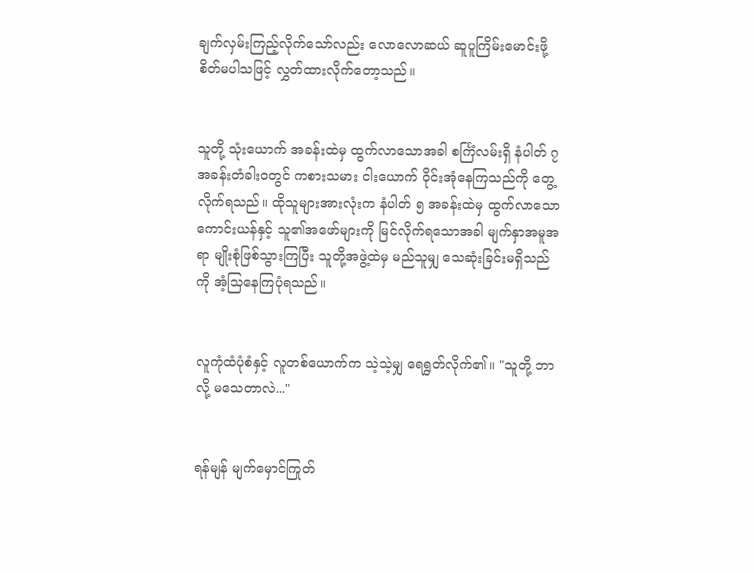ချက်လှမ်းကြည့်လိုက်သော်လည်း လောလောဆယ် ဆူပူကြိမ်းမောင်းဖို့ စိတ်မပါသဖြင့် လွှတ်ထားလိုက်တော့သည်။


သူတို့ သုံးယောက် အခန်းထဲမှ ထွက်လာသောအခါ စင်္ကြံလမ်းရှိ နံပါတ် ၇ အခန်းတံခါးဝတွင် ကစားသမား ငါးယောက် ဝိုင်းအုံနေကြသည်ကို တွေ့လိုက်ရသည်။ ထိုသူများအားလုံးက နံပါတ် ၅ အခန်းထဲမှ ထွက်လာသော ကောင်းယန်နှင့် သူ၏အဖော်များကို မြင်လိုက်ရသောအခါ မျက်နှာအမူအရာ မျိုးစုံဖြစ်သွားကြပြီး သူတို့အဖွဲ့ထဲမှ မည်သူမျှ သေဆုံးခြင်းမရှိသည်ကို အံ့သြနေကြပုံရသည်။


လူကုံထံပုံစံနှင့် လူတစ်ယောက်က သဲ့သဲ့မျှ ရေရွတ်လိုက်၏။ "သူတို့ ဘာလို့ မသေတာလဲ..."


ရန်မျန် မျက်မှောင်ကြုတ်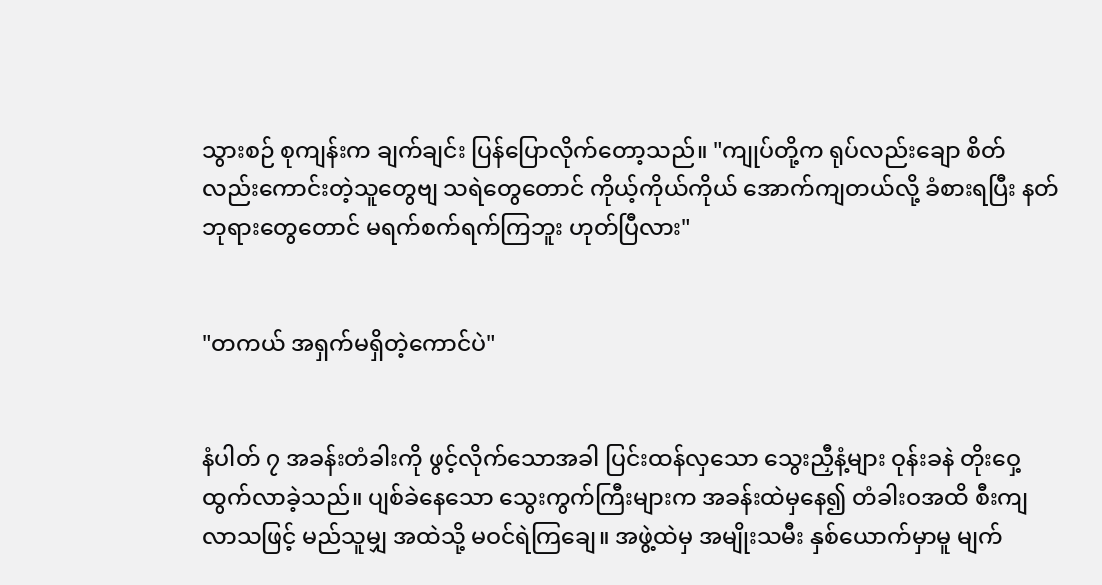သွားစဉ် စုကျန်းက ချက်ချင်း ပြန်ပြောလိုက်တော့သည်။ "ကျုပ်တို့က ရုပ်လည်းချော စိတ်လည်းကောင်းတဲ့သူတွေဗျ သရဲတွေတောင် ကိုယ့်ကိုယ်ကိုယ် အောက်ကျတယ်လို့ ခံစားရပြီး နတ်ဘုရားတွေတောင် မရက်စက်ရက်ကြဘူး ဟုတ်ပြီလား"


"တကယ် အရှက်မရှိတဲ့ကောင်ပဲ"


နံပါတ် ၇ အခန်းတံခါးကို ဖွင့်လိုက်သောအခါ ပြင်းထန်လှသော သွေးညှီနံ့များ ဝုန်းခနဲ တိုးဝှေ့ထွက်လာခဲ့သည်။ ပျစ်ခဲနေသော သွေးကွက်ကြီးများက အခန်းထဲမှနေ၍ တံခါးဝအထိ စီးကျလာသဖြင့် မည်သူမျှ အထဲသို့ မဝင်ရဲကြချေ။ အဖွဲ့ထဲမှ အမျိုးသမီး နှစ်ယောက်မှာမူ မျက်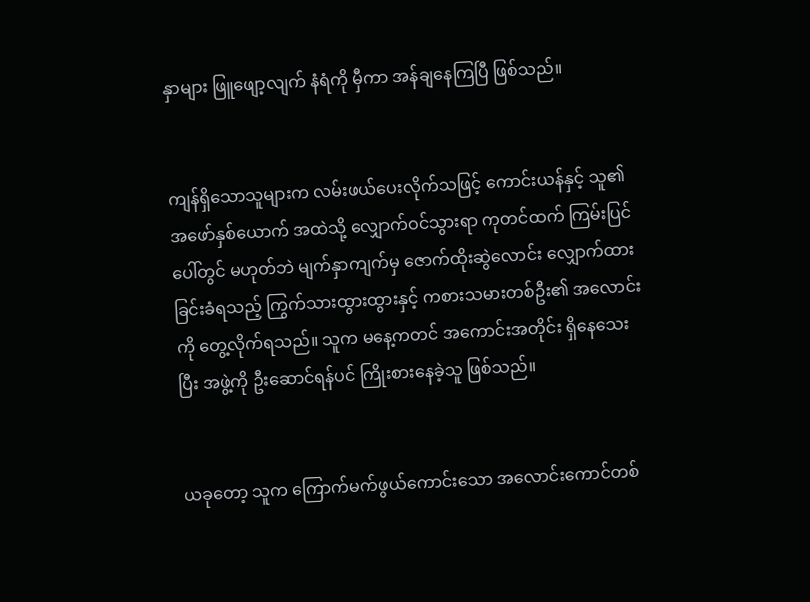နှာများ ဖြူဖျော့လျက် နံရံကို မှီကာ အန်ချနေကြပြီ ဖြစ်သည်။


ကျန်ရှိသောသူများက လမ်းဖယ်ပေးလိုက်သဖြင့် ကောင်းယန်နှင့် သူ၏အဖော်နှစ်ယောက် အထဲသို့ လျှောက်ဝင်သွားရာ ကုတင်ထက် ကြမ်းပြင်ပေါ်တွင် မဟုတ်ဘဲ မျက်နှာကျက်မှ ဇောက်ထိုးဆွဲလောင်း လျှောက်ထားခြင်းခံရသည့် ကြွက်သားထွားထွားနှင့် ကစားသမားတစ်ဦး၏ အလောင်းကို တွေ့လိုက်ရသည်။ သူက မနေ့ကတင် အကောင်းအတိုင်း ရှိနေသေးပြီး အဖွဲ့ကို ဦးဆောင်ရန်ပင် ကြိုးစားနေခဲ့သူ ဖြစ်သည်။


ယခုတော့ သူက ကြောက်မက်ဖွယ်ကောင်းသော အလောင်းကောင်တစ်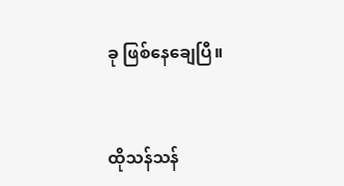ခု ဖြစ်နေချေပြီ။


ထိုသန်သန်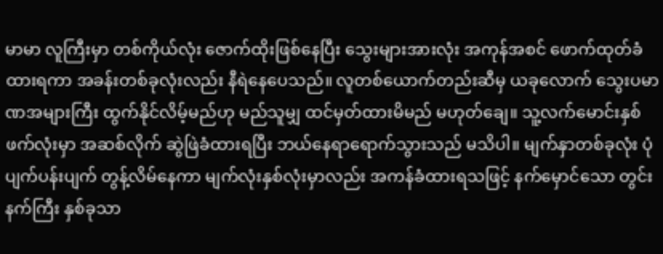မာမာ လူကြီးမှာ တစ်ကိုယ်လုံး ဇောက်ထိုးဖြစ်နေပြီး သွေးများအားလုံး အကုန်အစင် ဖောက်ထုတ်ခံထားရကာ အခန်းတစ်ခုလုံးလည်း နီရဲနေပေသည်။ လူတစ်ယောက်တည်းဆီမှ ယခုလောက် သွေးပမာဏအများကြီး ထွက်နိုင်လိမ့်မည်ဟု မည်သူမျှ ထင်မှတ်ထားမိမည် မဟုတ်ချေ။ သူ့လက်မောင်းနှစ်ဖက်လုံးမှာ အဆစ်လိုက် ဆွဲဖြဲခံထားရပြီး ဘယ်နေရာရောက်သွားသည် မသိပါ။ မျက်နှာတစ်ခုလုံး ပုံပျက်ပန်းပျက် တွန့်လိမ်နေကာ မျက်လုံးနှစ်လုံးမှာလည်း အကန်ခံထားရသဖြင့် နက်မှောင်သော တွင်းနက်ကြီး နှစ်ခုသာ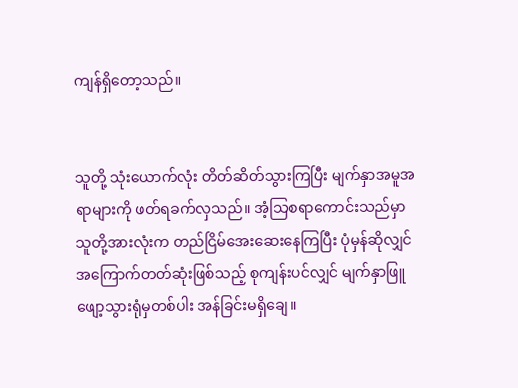ကျန်ရှိတော့သည်။


သူတို့ သုံးယောက်လုံး တိတ်ဆိတ်သွားကြပြီး မျက်နှာအမူအရာများကို ဖတ်ရခက်လှသည်။ အံ့သြစရာကောင်းသည်မှာ သူတို့အားလုံးက တည်ငြိမ်အေးဆေးနေကြပြီး ပုံမှန်ဆိုလျှင် အကြောက်တတ်ဆုံးဖြစ်သည့် စုကျန်းပင်လျှင် မျက်နှာဖြူဖျော့သွားရုံမှတစ်ပါး အန်ခြင်းမရှိချေ။